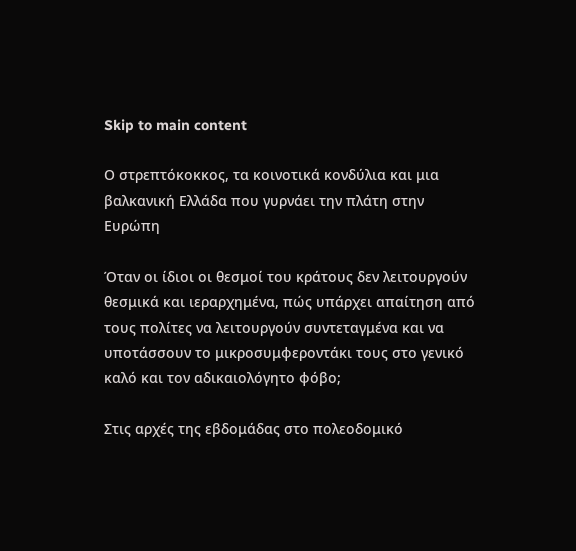Skip to main content

Ο στρεπτόκοκκος, τα κοινοτικά κονδύλια και μια βαλκανική Ελλάδα που γυρνάει την πλάτη στην Ευρώπη

Όταν οι ίδιοι οι θεσμοί του κράτους δεν λειτουργούν θεσμικά και ιεραρχημένα, πώς υπάρχει απαίτηση από τους πολίτες να λειτουργούν συντεταγμένα και να υποτάσσουν το μικροσυμφεροντάκι τους στο γενικό καλό και τον αδικαιολόγητο φόβο;

Στις αρχές της εβδομάδας στο πολεοδομικό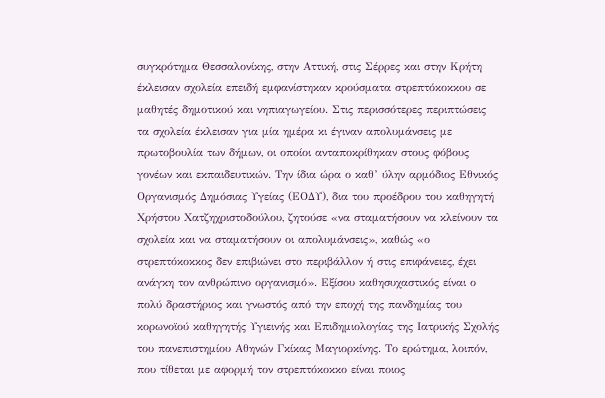συγκρότημα Θεσσαλονίκης, στην Αττική, στις Σέρρες και στην Κρήτη έκλεισαν σχολεία επειδή εμφανίστηκαν κρούσματα στρεπτόκοκκου σε μαθητές δημοτικού και νηπιαγωγείου. Στις περισσότερες περιπτώσεις τα σχολεία έκλεισαν για μία ημέρα κι έγιναν απολυμάνσεις με πρωτοβουλία των δήμων, οι οποίοι ανταποκρίθηκαν στους φόβους γονέων και εκπαιδευτικών. Την ίδια ώρα ο καθ’ ύλην αρμόδιος Εθνικός Οργανισμός Δημόσιας Υγείας (ΕΟΔΥ), δια του προέδρου του καθηγητή Χρήστου Χατζηχριστοδούλου, ζητούσε «να σταματήσουν να κλείνουν τα σχολεία και να σταματήσουν οι απολυμάνσεις», καθώς «ο στρεπτόκοκκος δεν επιβιώνει στο περιβάλλον ή στις επιφάνειες, έχει ανάγκη τον ανθρώπινο οργανισμό». Εξίσου καθησυχαστικός είναι ο πολύ δραστήριος και γνωστός από την εποχή της πανδημίας του κορωνοϊού καθηγητής Υγιεινής και Επιδημιολογίας της Ιατρικής Σχολής του πανεπιστημίου Αθηνών Γκίκας Μαγιορκίνης. Το ερώτημα, λοιπόν, που τίθεται με αφορμή τον στρεπτόκοκκο είναι ποιος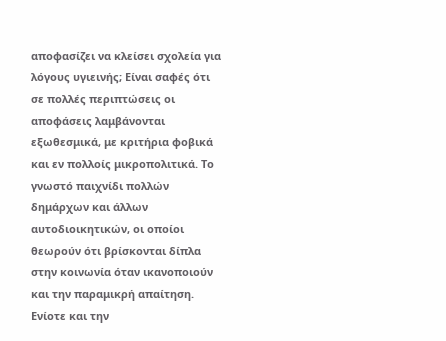αποφασίζει να κλείσει σχολεία για λόγους υγιεινής; Είναι σαφές ότι σε πολλές περιπτώσεις οι αποφάσεις λαμβάνονται εξωθεσμικά, με κριτήρια φοβικά και εν πολλοίς μικροπολιτικά. Το γνωστό παιχνίδι πολλών δημάρχων και άλλων αυτοδιοικητικών, οι οποίοι θεωρούν ότι βρίσκονται δίπλα στην κοινωνία όταν ικανοποιούν και την παραμικρή απαίτηση. Ενίοτε και την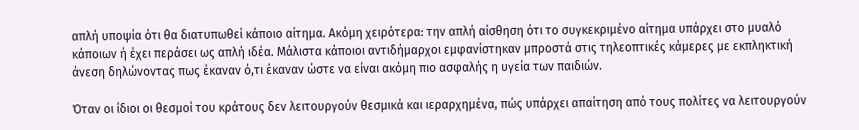απλή υποψία ότι θα διατυπωθεί κάποιο αίτημα. Ακόμη χειρότερα: την απλή αίσθηση ότι το συγκεκριμένο αίτημα υπάρχει στο μυαλό κάποιων ή έχει περάσει ως απλή ιδέα. Μάλιστα κάποιοι αντιδήμαρχοι εμφανίστηκαν μπροστά στις τηλεοπτικές κάμερες με εκπληκτική άνεση δηλώνοντας πως έκαναν ό,τι έκαναν ώστε να είναι ακόμη πιο ασφαλής η υγεία των παιδιών.

Όταν οι ίδιοι οι θεσμοί του κράτους δεν λειτουργούν θεσμικά και ιεραρχημένα, πώς υπάρχει απαίτηση από τους πολίτες να λειτουργούν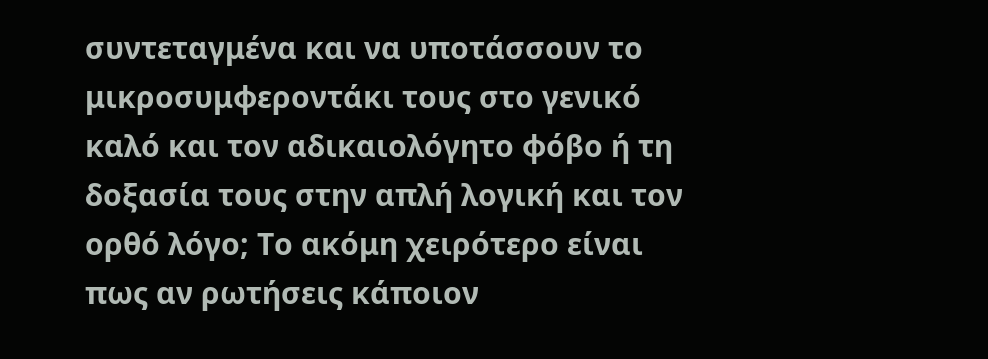συντεταγμένα και να υποτάσσουν το μικροσυμφεροντάκι τους στο γενικό καλό και τον αδικαιολόγητο φόβο ή τη δοξασία τους στην απλή λογική και τον ορθό λόγο; Το ακόμη χειρότερο είναι πως αν ρωτήσεις κάποιον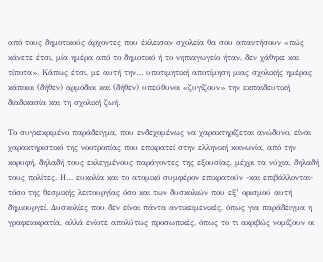από τους δημοτικούς άρχοντες που έκλεισαν σχολεία θα σου απαντήσουν «πώς κάνετε έτσι, μία ημέρα από το δημοτικό ή το νηπιαγωγείο ήταν, δεν χάθηκε και τίποτα». Κάπως έτσι, με αυτή την… υποτιμητική αποτίμηση μιας σχολικής ημέρας κάποιοι (δήθεν) αρμόδιοι και (δήθεν) υπεύθυνοι «ζυγίζουν» την εκπαιδευτική διαδικασία και τη σχολική ζωή.

Το συγκεκριμένο παράδειγμα, που ενδεχομένως να χαρακτηρίζεται ανώδυνο, είναι χαρακτηριστικό της νοοτροπίας που επικρατεί στην ελληνική κοινωνία, από την κορυφή, δηλαδή τους εκλεγμένους παράγοντες της εξουσίας, μέχρι τα νύχια, δηλαδή τους πολίτες. Η… ευκολία και το ατομικό συμφέρον επικρατούν -και επιβάλλονται- τόσο της θεσμικής λειτουργίας όσο και των δυσκολιών που εξ’ ορισμού αυτή δημιουργεί. Δυσκολίες που δεν είναι πάντα αντικειμενικές, όπως για παράδειγμα η γραφειοκρατία, αλλά ενίοτε απολύτως προσωπικές, όπως το τι ακριβώς νομίζουν οι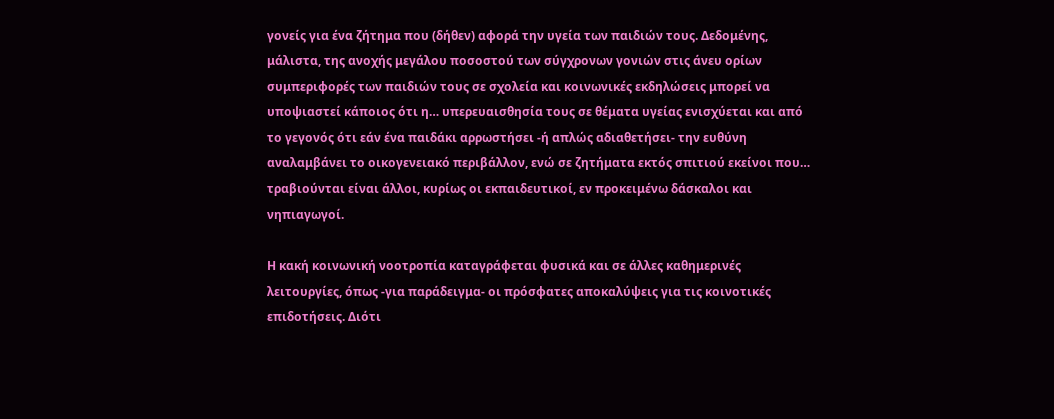γονείς για ένα ζήτημα που (δήθεν) αφορά την υγεία των παιδιών τους. Δεδομένης, μάλιστα, της ανοχής μεγάλου ποσοστού των σύγχρονων γονιών στις άνευ ορίων συμπεριφορές των παιδιών τους σε σχολεία και κοινωνικές εκδηλώσεις μπορεί να υποψιαστεί κάποιος ότι η… υπερευαισθησία τους σε θέματα υγείας ενισχύεται και από το γεγονός ότι εάν ένα παιδάκι αρρωστήσει -ή απλώς αδιαθετήσει- την ευθύνη αναλαμβάνει το οικογενειακό περιβάλλον, ενώ σε ζητήματα εκτός σπιτιού εκείνοι που… τραβιούνται είναι άλλοι, κυρίως οι εκπαιδευτικοί, εν προκειμένω δάσκαλοι και νηπιαγωγοί.

Η κακή κοινωνική νοοτροπία καταγράφεται φυσικά και σε άλλες καθημερινές λειτουργίες, όπως -για παράδειγμα- οι πρόσφατες αποκαλύψεις για τις κοινοτικές επιδοτήσεις. Διότι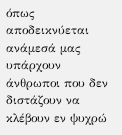όπως αποδεικνύεται ανάμεσά μας υπάρχουν άνθρωποι που δεν διστάζουν να κλέβουν εν ψυχρώ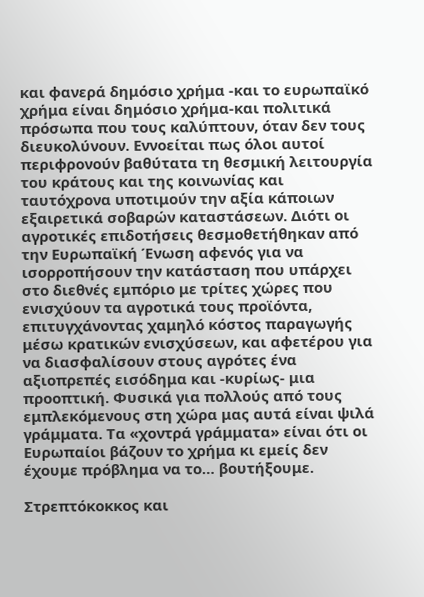και φανερά δημόσιο χρήμα -και το ευρωπαϊκό χρήμα είναι δημόσιο χρήμα-και πολιτικά πρόσωπα που τους καλύπτουν, όταν δεν τους διευκολύνουν. Εννοείται πως όλοι αυτοί περιφρονούν βαθύτατα τη θεσμική λειτουργία του κράτους και της κοινωνίας και ταυτόχρονα υποτιμούν την αξία κάποιων εξαιρετικά σοβαρών καταστάσεων. Διότι οι αγροτικές επιδοτήσεις θεσμοθετήθηκαν από την Ευρωπαϊκή Ένωση αφενός για να ισορροπήσουν την κατάσταση που υπάρχει στο διεθνές εμπόριο με τρίτες χώρες που ενισχύουν τα αγροτικά τους προϊόντα, επιτυγχάνοντας χαμηλό κόστος παραγωγής μέσω κρατικών ενισχύσεων, και αφετέρου για να διασφαλίσουν στους αγρότες ένα αξιοπρεπές εισόδημα και -κυρίως- μια προοπτική. Φυσικά για πολλούς από τους εμπλεκόμενους στη χώρα μας αυτά είναι ψιλά γράμματα. Τα «χοντρά γράμματα» είναι ότι οι Ευρωπαίοι βάζουν το χρήμα κι εμείς δεν έχουμε πρόβλημα να το… βουτήξουμε.

Στρεπτόκοκκος και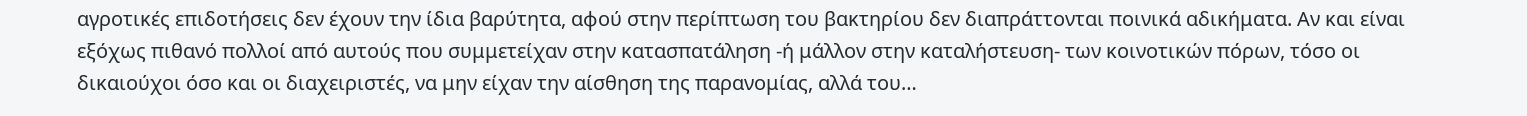αγροτικές επιδοτήσεις δεν έχουν την ίδια βαρύτητα, αφού στην περίπτωση του βακτηρίου δεν διαπράττονται ποινικά αδικήματα. Αν και είναι εξόχως πιθανό πολλοί από αυτούς που συμμετείχαν στην κατασπατάληση -ή μάλλον στην καταλήστευση- των κοινοτικών πόρων, τόσο οι δικαιούχοι όσο και οι διαχειριστές, να μην είχαν την αίσθηση της παρανομίας, αλλά του…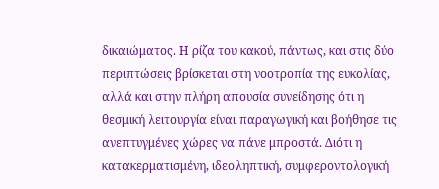δικαιώματος. Η ρίζα του κακού, πάντως, και στις δύο περιπτώσεις βρίσκεται στη νοοτροπία της ευκολίας, αλλά και στην πλήρη απουσία συνείδησης ότι η θεσμική λειτουργία είναι παραγωγική και βοήθησε τις ανεπτυγμένες χώρες να πάνε μπροστά. Διότι η κατακερματισμένη, ιδεοληπτική, συμφεροντολογική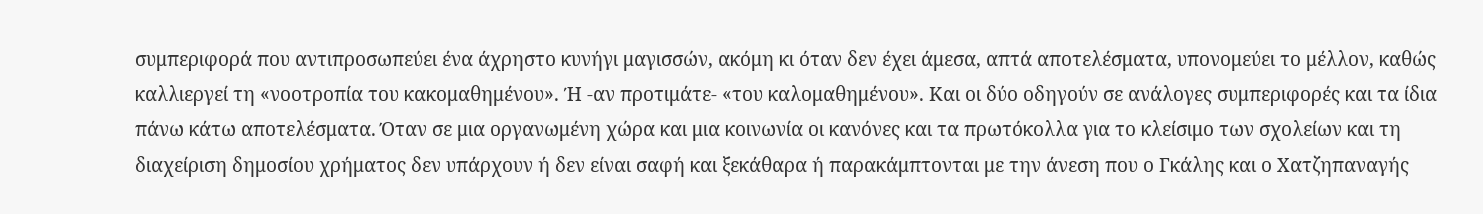συμπεριφορά που αντιπροσωπεύει ένα άχρηστο κυνήγι μαγισσών, ακόμη κι όταν δεν έχει άμεσα, απτά αποτελέσματα, υπονομεύει το μέλλον, καθώς καλλιεργεί τη «νοοτροπία του κακομαθημένου». Ή -αν προτιμάτε- «του καλομαθημένου». Και οι δύο οδηγούν σε ανάλογες συμπεριφορές και τα ίδια πάνω κάτω αποτελέσματα. Όταν σε μια οργανωμένη χώρα και μια κοινωνία οι κανόνες και τα πρωτόκολλα για το κλείσιμο των σχολείων και τη διαχείριση δημοσίου χρήματος δεν υπάρχουν ή δεν είναι σαφή και ξεκάθαρα ή παρακάμπτονται με την άνεση που ο Γκάλης και ο Χατζηπαναγής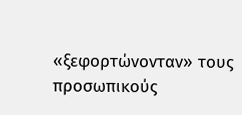«ξεφορτώνονταν» τους προσωπικούς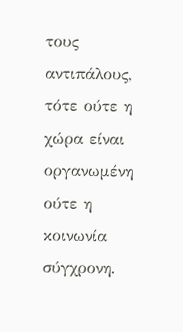τους αντιπάλους, τότε ούτε η χώρα είναι οργανωμένη ούτε η κοινωνία σύγχρονη.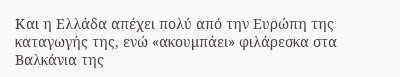Και η Ελλάδα απέχει πολύ από την Ευρώπη της καταγωγής της, ενώ «ακουμπάει» φιλάρεσκα στα Βαλκάνια της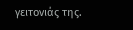γειτονιάς της.